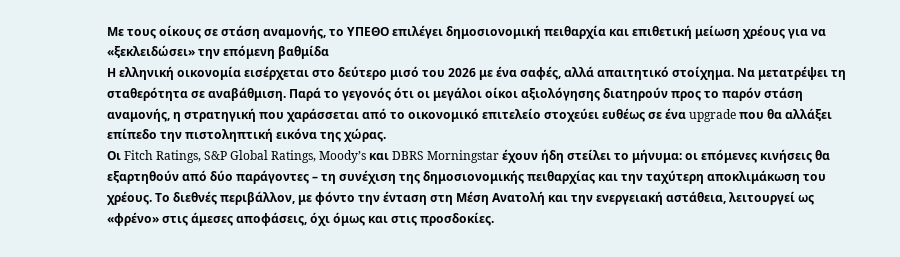Με τους οίκους σε στάση αναμονής, το ΥΠΕΘΟ επιλέγει δημοσιονομική πειθαρχία και επιθετική μείωση χρέους για να «ξεκλειδώσει» την επόμενη βαθμίδα
Η ελληνική οικονομία εισέρχεται στο δεύτερο μισό του 2026 με ένα σαφές, αλλά απαιτητικό στοίχημα. Να μετατρέψει τη σταθερότητα σε αναβάθμιση. Παρά το γεγονός ότι οι μεγάλοι οίκοι αξιολόγησης διατηρούν προς το παρόν στάση αναμονής, η στρατηγική που χαράσσεται από το οικονομικό επιτελείο στοχεύει ευθέως σε ένα upgrade που θα αλλάξει επίπεδο την πιστοληπτική εικόνα της χώρας.
Οι Fitch Ratings, S&P Global Ratings, Moody’s και DBRS Morningstar έχουν ήδη στείλει το μήνυμα: οι επόμενες κινήσεις θα εξαρτηθούν από δύο παράγοντες – τη συνέχιση της δημοσιονομικής πειθαρχίας και την ταχύτερη αποκλιμάκωση του χρέους. Το διεθνές περιβάλλον, με φόντο την ένταση στη Μέση Ανατολή και την ενεργειακή αστάθεια, λειτουργεί ως «φρένο» στις άμεσες αποφάσεις, όχι όμως και στις προσδοκίες.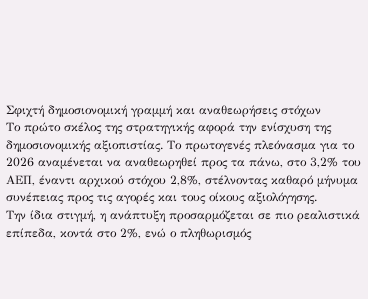Σφιχτή δημοσιονομική γραμμή και αναθεωρήσεις στόχων
Το πρώτο σκέλος της στρατηγικής αφορά την ενίσχυση της δημοσιονομικής αξιοπιστίας. Το πρωτογενές πλεόνασμα για το 2026 αναμένεται να αναθεωρηθεί προς τα πάνω, στο 3,2% του ΑΕΠ, έναντι αρχικού στόχου 2,8%, στέλνοντας καθαρό μήνυμα συνέπειας προς τις αγορές και τους οίκους αξιολόγησης.
Την ίδια στιγμή, η ανάπτυξη προσαρμόζεται σε πιο ρεαλιστικά επίπεδα, κοντά στο 2%, ενώ ο πληθωρισμός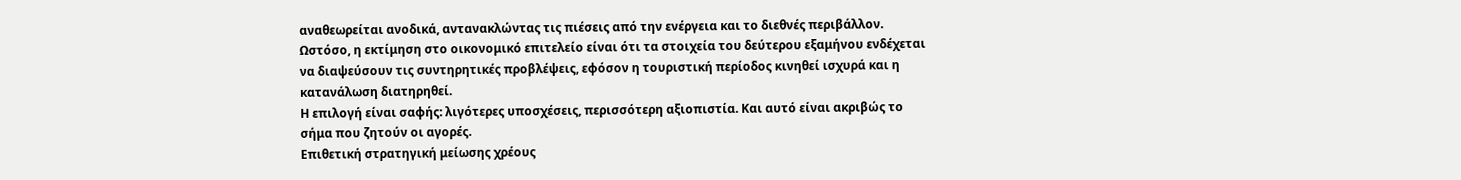αναθεωρείται ανοδικά, αντανακλώντας τις πιέσεις από την ενέργεια και το διεθνές περιβάλλον. Ωστόσο, η εκτίμηση στο οικονομικό επιτελείο είναι ότι τα στοιχεία του δεύτερου εξαμήνου ενδέχεται να διαψεύσουν τις συντηρητικές προβλέψεις, εφόσον η τουριστική περίοδος κινηθεί ισχυρά και η κατανάλωση διατηρηθεί.
Η επιλογή είναι σαφής: λιγότερες υποσχέσεις, περισσότερη αξιοπιστία. Και αυτό είναι ακριβώς το σήμα που ζητούν οι αγορές.
Επιθετική στρατηγική μείωσης χρέους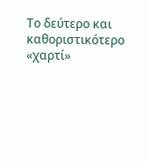Το δεύτερο και καθοριστικότερο «χαρτί»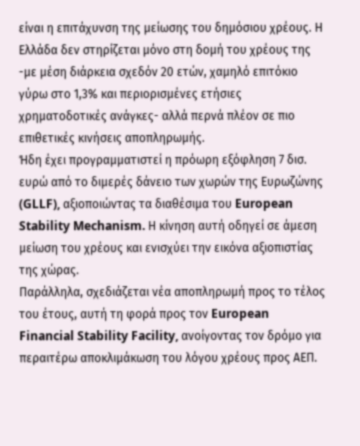είναι η επιτάχυνση της μείωσης του δημόσιου χρέους. Η Ελλάδα δεν στηρίζεται μόνο στη δομή του χρέους της -με μέση διάρκεια σχεδόν 20 ετών, χαμηλό επιτόκιο γύρω στο 1,3% και περιορισμένες ετήσιες χρηματοδοτικές ανάγκες- αλλά περνά πλέον σε πιο επιθετικές κινήσεις αποπληρωμής.
Ήδη έχει προγραμματιστεί η πρόωρη εξόφληση 7 δισ. ευρώ από το διμερές δάνειο των χωρών της Ευρωζώνης (GLLF), αξιοποιώντας τα διαθέσιμα του European Stability Mechanism. Η κίνηση αυτή οδηγεί σε άμεση μείωση του χρέους και ενισχύει την εικόνα αξιοπιστίας της χώρας.
Παράλληλα, σχεδιάζεται νέα αποπληρωμή προς το τέλος του έτους, αυτή τη φορά προς τον European Financial Stability Facility, ανοίγοντας τον δρόμο για περαιτέρω αποκλιμάκωση του λόγου χρέους προς ΑΕΠ.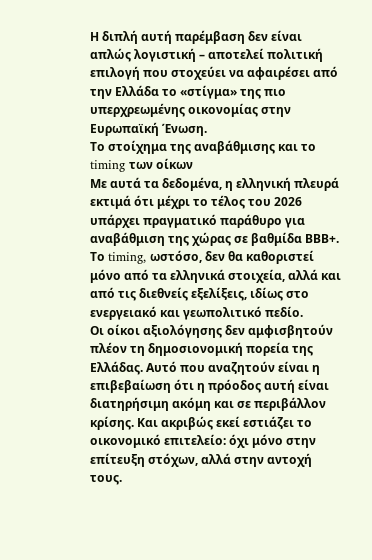Η διπλή αυτή παρέμβαση δεν είναι απλώς λογιστική – αποτελεί πολιτική επιλογή που στοχεύει να αφαιρέσει από την Ελλάδα το «στίγμα» της πιο υπερχρεωμένης οικονομίας στην Ευρωπαϊκή Ένωση.
Το στοίχημα της αναβάθμισης και το timing των οίκων
Με αυτά τα δεδομένα, η ελληνική πλευρά εκτιμά ότι μέχρι το τέλος του 2026 υπάρχει πραγματικό παράθυρο για αναβάθμιση της χώρας σε βαθμίδα ΒΒΒ+. Το timing, ωστόσο, δεν θα καθοριστεί μόνο από τα ελληνικά στοιχεία, αλλά και από τις διεθνείς εξελίξεις, ιδίως στο ενεργειακό και γεωπολιτικό πεδίο.
Οι οίκοι αξιολόγησης δεν αμφισβητούν πλέον τη δημοσιονομική πορεία της Ελλάδας. Αυτό που αναζητούν είναι η επιβεβαίωση ότι η πρόοδος αυτή είναι διατηρήσιμη ακόμη και σε περιβάλλον κρίσης. Και ακριβώς εκεί εστιάζει το οικονομικό επιτελείο: όχι μόνο στην επίτευξη στόχων, αλλά στην αντοχή τους.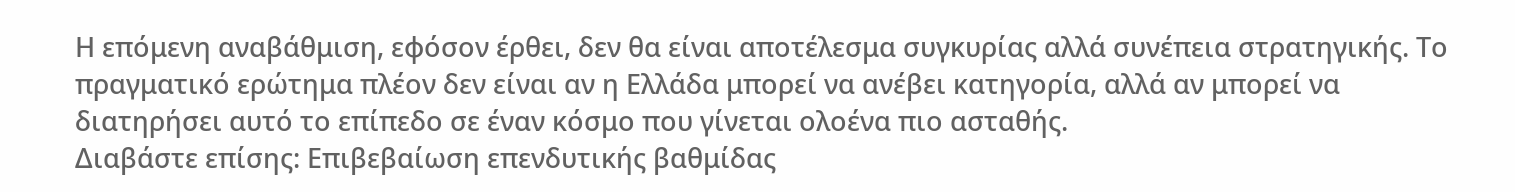Η επόμενη αναβάθμιση, εφόσον έρθει, δεν θα είναι αποτέλεσμα συγκυρίας αλλά συνέπεια στρατηγικής. Το πραγματικό ερώτημα πλέον δεν είναι αν η Ελλάδα μπορεί να ανέβει κατηγορία, αλλά αν μπορεί να διατηρήσει αυτό το επίπεδο σε έναν κόσμο που γίνεται ολοένα πιο ασταθής.
Διαβάστε επίσης: Επιβεβαίωση επενδυτικής βαθμίδας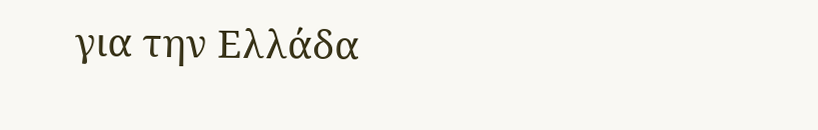για την Ελλάδα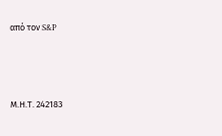από τον S&P






Μ.Η.Τ. 242183